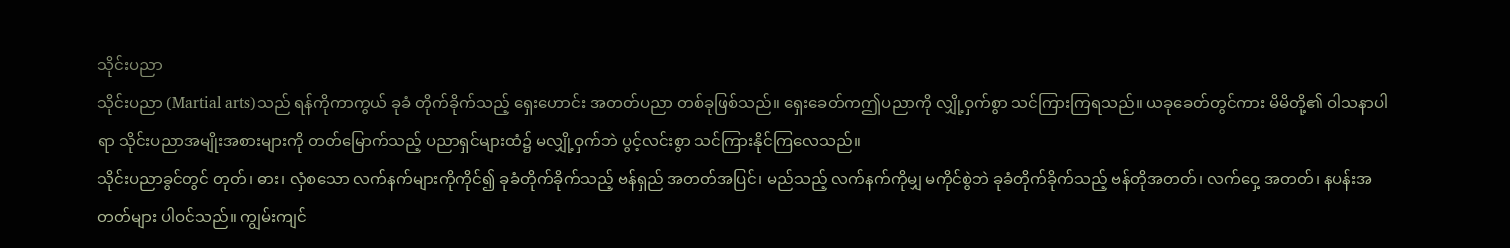သိုင်းပညာ
သိုင်းပညာ (Martial arts)သည် ရန်ကိုကာကွယ် ခုခံ တိုက်ခိုက်သည့် ရှေးဟောင်း အတတ်ပညာ တစ်ခုဖြစ်သည်။ ရှေးခေတ်ကဤပညာကို လျှို့ဝှက်စွာ သင်ကြားကြရသည်။ ယခုခေတ်တွင်ကား မိမိတို့၏ ဝါသနာပါရာ သိုင်းပညာအမျိုးအစားများကို တတ်မြောက်သည့် ပညာရှင်များထံ၌ မလျှို့ဝှက်ဘဲ ပွင့်လင်းစွာ သင်ကြားနိုင်ကြလေသည်။
သိုင်းပညာခွင်တွင် တုတ်၊ ဓား၊ လှံစသော လက်နက်များကိုကိုင်၍ ခုခံတိုက်ခိုက်သည့် ဗန်ရှည် အတတ်အပြင်၊ မည်သည့် လက်နက်ကိုမျှ မကိုင်စွဲဘဲ ခုခံတိုက်ခိုက်သည့် ဗန်တိုအတတ်၊ လက်ဝှေ့ အတတ်၊ နပန်းအတတ်များ ပါဝင်သည်။ ကျွမ်းကျင်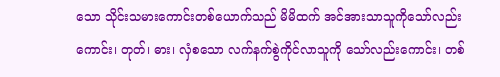သော သိုင်းသမားကောင်းတစ်ယောက်သည် မိမိထက် အင်အားသာသူကိုသော်လည်းကောင်း၊ တုတ်၊ ဓား၊ လှံစသော လက်နက်စွဲကိုင်လာသူကို သော်လည်းကောင်း၊ တစ်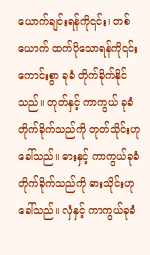ယောက်ချင်းရန်ကို၎င်း၊ တစ်ယောက် ထက်ပိုသောရန်ကို၎င်း ကောင်းစွာ ခုခံ တိုက်ခိုက်နိုင်သည်။ တုတ်နှင့် ကာကွယ် ခုခံတိုက်ခိုက်သည်ကို တုတ်သိုင်းဟုခေါ်သည်။ ဓားနှင့် ကာကွယ်ခုခံတိုက်ခိုက်သည်ကို ဓားသိုင်းဟု ခေါ်သည်။ လှံနှင့် ကာကွယ်ခုခံ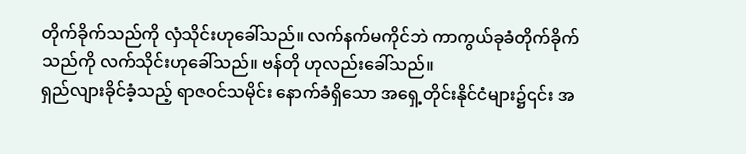တိုက်ခိုက်သည်ကို လှံသိုင်းဟုခေါ်သည်။ လက်နက်မကိုင်ဘဲ ကာကွယ်ခုခံတိုက်ခိုက်သည်ကို လက်သိုင်းဟုခေါ်သည်။ ဗန်တို ဟုလည်းခေါ်သည်။
ရှည်လျားခိုင်ခံ့သည့် ရာဇဝင်သမိုင်း နောက်ခံရှိသော အရှေ့တိုင်းနိုင်ငံများ၌၎င်း အ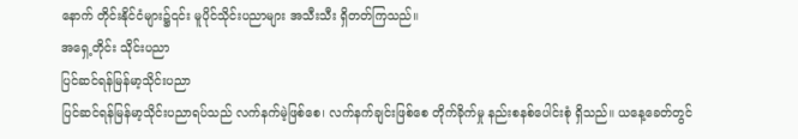နောက် တိုင်းနိုင်ငံများ၌၎င်း မူပိုင်သိုင်းပညာများ အသီးသီး ရှိတတ်ကြသည်။
အရှေ့တိုင်း သိုင်းပညာ
ပြင်ဆင်ရန်မြန်မာ့သိုင်းပညာ
ပြင်ဆင်ရန်မြန်မာ့သိုင်းပညာရပ်သည် လက်နက်မဲ့ဖြစ်စေ၊ လက်နက်ချင်းဖြစ်စေ တိုက်ခိုက်မှု နည်းစနစ်ပေါင်းစုံ ရှိသည်။ ယနေ့ခေတ်တွင်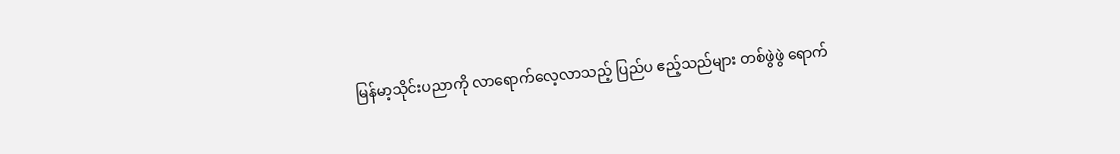မြန်မာ့သိုင်းပညာကို လာရောက်လေ့လာသည့် ပြည်ပ ဧည့်သည်များ တစ်ဖွဲဖွဲ ရောက်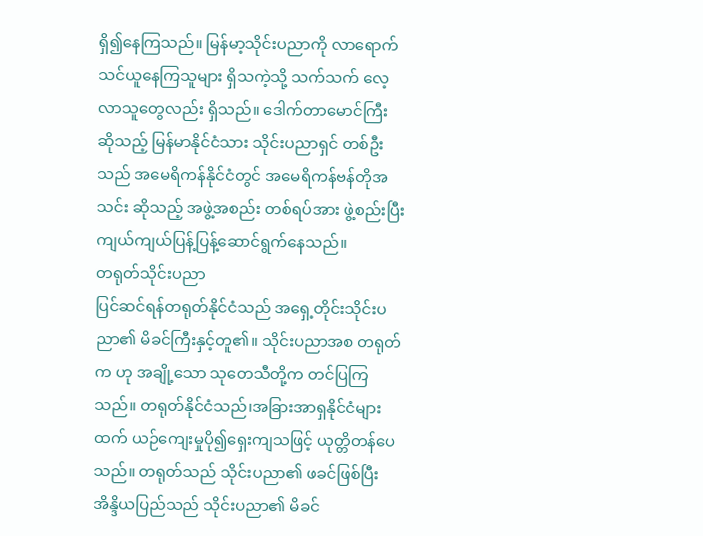ရှိ၍နေကြသည်။ မြန်မာ့သိုင်းပညာကို လာရောက်သင်ယူနေကြသူများ ရှိသကဲ့သို့ သက်သက် လေ့လာသူတွေလည်း ရှိသည်။ ဒေါက်တာမောင်ကြီး ဆိုသည့် မြန်မာနိုင်ငံသား သိုင်းပညာရှင် တစ်ဦးသည် အမေရိကန်နိုင်ငံတွင် အမေရိကန်ဗန်တိုအသင်း ဆိုသည့် အဖွဲ့အစည်း တစ်ရပ်အား ဖွဲ့စည်းပြီး ကျယ်ကျယ်ပြန့်ပြန့်ဆောင်ရွက်နေသည်။
တရုတ်သိုင်းပညာ
ပြင်ဆင်ရန်တရုတ်နိုင်ငံသည် အရှေ့တိုင်းသိုင်းပညာ၏ မိခင်ကြီးနှင့်တူ၏။ သိုင်းပညာအစ တရုတ်က ဟု အချို့သော သုတေသီတို့က တင်ပြကြသည်။ တရုတ်နိုင်ငံသည်၊အခြားအာရှနိုင်ငံများထက် ယဉ်ကျေးမှုပို၍ရှေးကျသဖြင့် ယုတ္တိတန်ပေသည်။ တရုတ်သည် သိုင်းပညာ၏ ဖခင်ဖြစ်ပြီး အိန္ဒိယပြည်သည် သိုင်းပညာ၏ မိခင်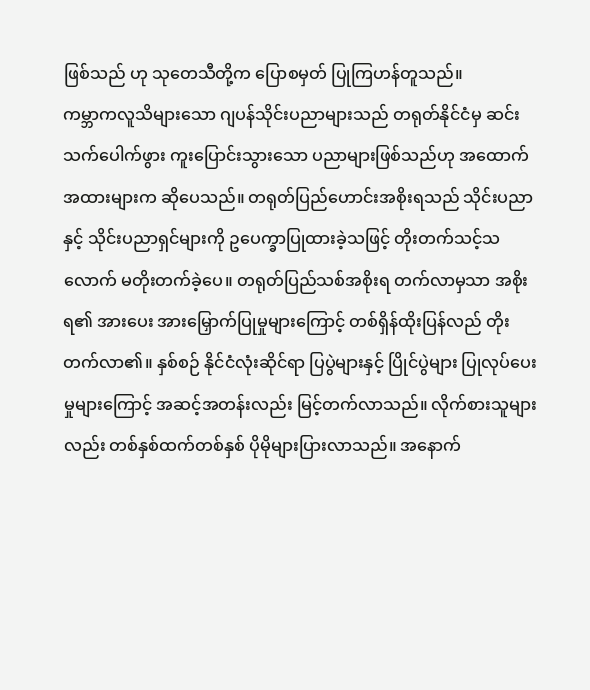ဖြစ်သည် ဟု သုတေသီတို့က ပြောစမှတ် ပြုကြဟန်တူသည်။
ကမ္ဘာကလူသိများသော ဂျပန်သိုင်းပညာများသည် တရုတ်နိုင်ငံမှ ဆင်းသက်ပေါက်ဖွား ကူးပြောင်းသွားသော ပညာများဖြစ်သည်ဟု အထောက်အထားများက ဆိုပေသည်။ တရုတ်ပြည်ဟောင်းအစိုးရသည် သိုင်းပညာနှင့် သိုင်းပညာရှင်များကို ဥပေက္ခာပြုထားခဲ့သဖြင့် တိုးတက်သင့်သလောက် မတိုးတက်ခဲ့ပေ။ တရုတ်ပြည်သစ်အစိုးရ တက်လာမှသာ အစိုးရ၏ အားပေး အားမြှောက်ပြုမှုများကြောင့် တစ်ရှိန်ထိုးပြန်လည် တိုးတက်လာ၏။ နှစ်စဉ် နိုင်ငံလုံးဆိုင်ရာ ပြပွဲများနှင့် ပြိုင်ပွဲများ ပြုလုပ်ပေးမှုများကြောင့် အဆင့်အတန်းလည်း မြင့်တက်လာသည်။ လိုက်စားသူများလည်း တစ်နှစ်ထက်တစ်နှစ် ပိုမိုများပြားလာသည်။ အနောက်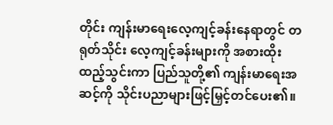တိုင်း ကျန်းမာရေးလေ့ကျင့်ခန်းနေရာတွင် တရုတ်သိုင်း လေ့ကျင့်ခန်းများကို အစားထိုး ထည့်သွင်းကာ ပြည်သူတို့၏ ကျန်းမာရေးအဆင့်ကို သိုင်းပညာများဖြင့်မြှင့်တင်ပေး၏။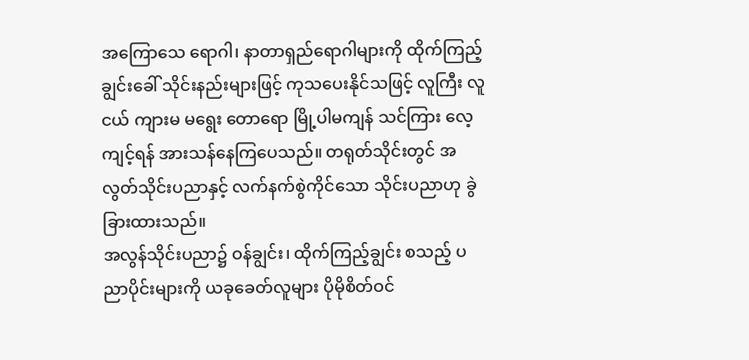အကြောသေ ရောဂါ၊ နာတာရှည်ရောဂါများကို ထိုက်ကြည့်ချွင်းခေါ် သိုင်းနည်းများဖြင့် ကုသပေးနိုင်သဖြင့် လူကြီး လူငယ် ကျားမ မရွေး တောရော မြို့ပါမကျန် သင်ကြား လေ့ကျင့်ရန် အားသန်နေကြပေသည်။ တရုတ်သိုင်းတွင် အလွတ်သိုင်းပညာနှင့် လက်နက်စွဲကိုင်သော သိုင်းပညာဟု ခွဲခြားထားသည်။
အလွန်သိုင်းပညာ၌ ဝန်ချွင်း၊ ထိုက်ကြည့်ချွင်း စသည့် ပညာပိုင်းများကို ယခုခေတ်လူများ ပိုမိုစိတ်ဝင်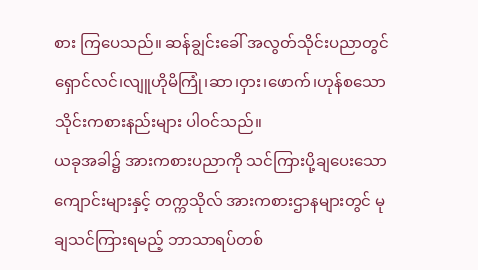စား ကြပေသည်။ ဆန်ချွင်းခေါ် အလွတ်သိုင်းပညာတွင် ရှောင်လင်၊လျူဟိုမိကြုံ၊ဆာ၊ဝှား၊ဖောက်၊ဟုန်စသော သိုင်းကစားနည်းများ ပါဝင်သည်။
ယခုအခါ၌ အားကစားပညာကို သင်ကြားပို့ချပေးသော ကျောင်းများနှင့် တက္ကသိုလ် အားကစားဌာနများတွင် မုချသင်ကြားရမည့် ဘာသာရပ်တစ်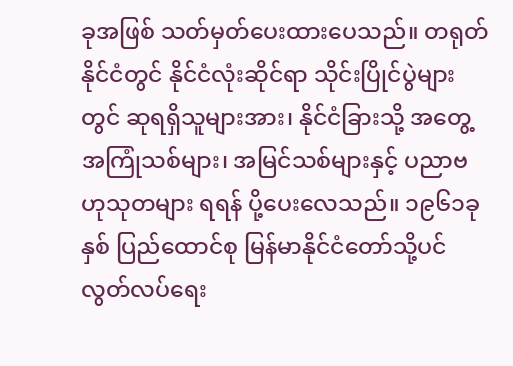ခုအဖြစ် သတ်မှတ်ပေးထားပေသည်။ တရုတ်နိုင်ငံတွင် နိုင်ငံလုံးဆိုင်ရာ သိုင်းပြိုင်ပွဲများတွင် ဆုရရှိသူများအား၊ နိုင်ငံခြားသို့ အတွေ့အကြုံသစ်များ၊ အမြင်သစ်များနှင့် ပညာဗဟုသုတများ ရရန် ပို့ပေးလေသည်။ ၁၉၆၁ခုနှစ် ပြည်ထောင်စု မြန်မာနိုင်ငံတော်သို့ပင် လွတ်လပ်ရေး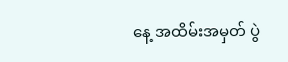နေ့ အထိမ်းအမှတ် ပွဲ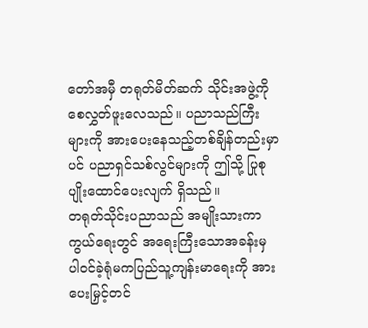တော်အမှီ တရုတ်မိတ်ဆက် သိုင်းအဖွဲ့ကိုစေလွှတ်ဖူးလေသည်။ ပညာသည်ကြီးများကို အားပေးနေသည့်တစ်ချိန်တည်းမှာပင် ပညာရှင်သစ်လွင်များကို ဤသို့ ပြုစုပျိုးထောင်ပေးလျက် ရှိသည်။
တရုတ်သိုင်းပညာသည် အမျိုးသားကာကွယ်ရေးတွင် အရေးကြီးသောအခန်းမှ ပါဝင်ခဲ့ရုံမကပြည်သူ့ကျန်းမာရေးကို အားပေးမြှင့်တင်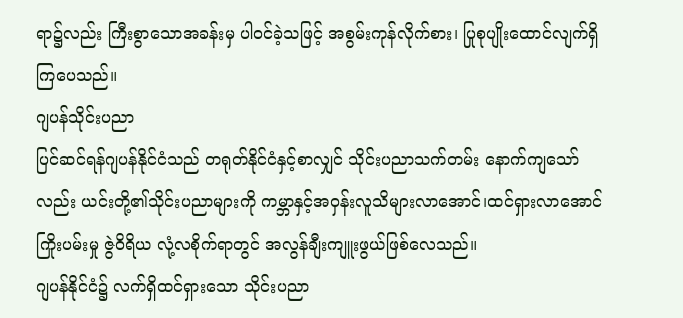ရာ၌လည်း ကြီးစွာသောအခန်းမှ ပါဝင်ခဲ့သဖြင့် အစွမ်းကုန်လိုက်စား၊ ပြုစုပျိုးထောင်လျက်ရှိကြပေသည်။
ဂျပန်သိုင်းပညာ
ပြင်ဆင်ရန်ဂျပန်နိုင်ငံသည် တရုတ်နိုင်ငံနှင့်စာလျှင် သိုင်းပညာသက်တမ်း နောက်ကျသော်လည်း ယင်းတို့၏သိုင်းပညာများကို ကမ္ဘာနှင့်အဝှန်းလူသိများလာအောင်၊ထင်ရှားလာအောင်ကြိုးပမ်းမှု ဇွဲဝိရိယ လုံ့လစိုက်ရာတွင် အလွန်ချီးကျူးဖွယ်ဖြစ်လေသည်။
ဂျပန်နိုင်ငံ၌ လက်ရှိထင်ရှားသော သိုင်းပညာ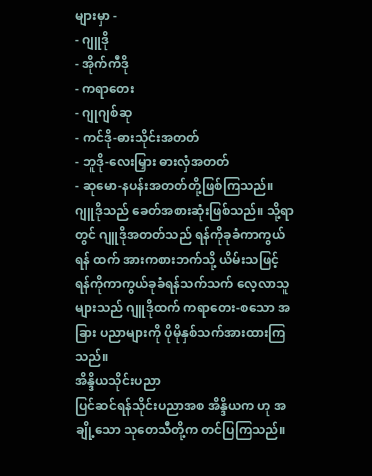များမှာ -
- ဂျူဒို
- အိုက်ကီဒို
- ကရာတေး
- ဂျုဂျစ်ဆု
- ကင်ဒို-ဓားသိုင်းအတတ်
- ဘူဒို-လေးမြှား ဓားလှံအတတ်
- ဆုမော-နပန်းအတတ်တို့ဖြစ်ကြသည်။
ဂျူဒိုသည် ခေတ်အစားဆုံးဖြစ်သည်။ သို့ရာတွင် ဂျူဒိုအတတ်သည် ရန်ကိုခုခံကာကွယ်ရန် ထက် အားကစားဘက်သို့ ယိမ်းသဖြင့် ရန်ကိုကာကွယ်ခုခံရန်သက်သက် လေ့လာသူများသည် ဂျူဒိုထက် ကရာတေး-စသော အခြား ပညာများကို ပိုမိုနှစ်သက်အားထားကြသည်။
အိန္ဒိယသိုင်းပညာ
ပြင်ဆင်ရန်သိုင်းပညာအစ အိန္ဒိယက ဟု အချို့သော သုတေသီတို့က တင်ပြကြသည်။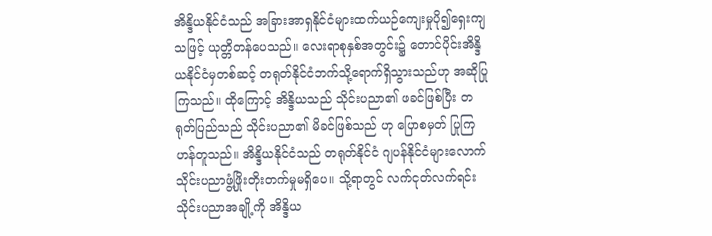အိန္ဒိယနိုင်ငံသည် အခြားအာရှနိုင်ငံများထက်ယဉ်ကျေးမှုပို၍ရှေးကျသဖြင့် ယုတ္တိတန်ပေသည်။ လေးရာစုနှစ်အတွင်း၌ တောင်ပိုင်းအိန္ဒိယနိုင်ငံမှတစ်ဆင့် တရုတ်နိုင်ငံဘက်သို့ရောက်ရှိသွားသည်ဟု အဆိုပြုကြသည်။ ထိုကြောင့် အိန္ဒိယသည် သိုင်းပညာ၏ ဖခင်ဖြစ်ပြီး တရုတ်ပြည်သည် သိုင်းပညာ၏ မိခင်ဖြစ်သည် ဟု ပြောစမှတ် ပြုကြဟန်တူသည်။ အိန္ဒိယနိုင်ငံသည် တရုတ်နိုင်ငံ ဂျပန်နိုင်ငံများလောက် သိုင်းပညာဖွံ့ဖြိုးတိုးတက်မှုမရှိပေ။ သို့ရာတွင် လက်ငုတ်လက်ရင်း သိုင်းပညာအချို့ကို အိန္ဒိယ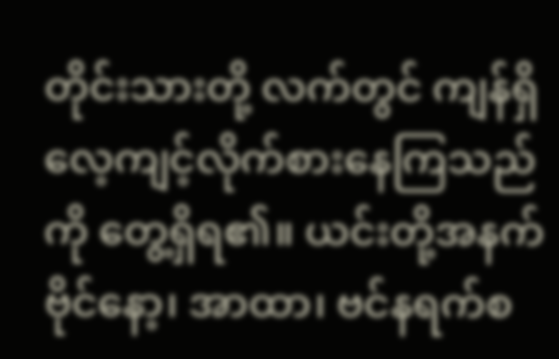တိုင်းသားတို့ လက်တွင် ကျန်ရှိလေ့ကျင့်လိုက်စားနေကြသည်ကို တွေ့ရှိရ၏။ ယင်းတို့အနက် ဗိုင်နော့၊ အာထာ၊ ဗင်နရက်စ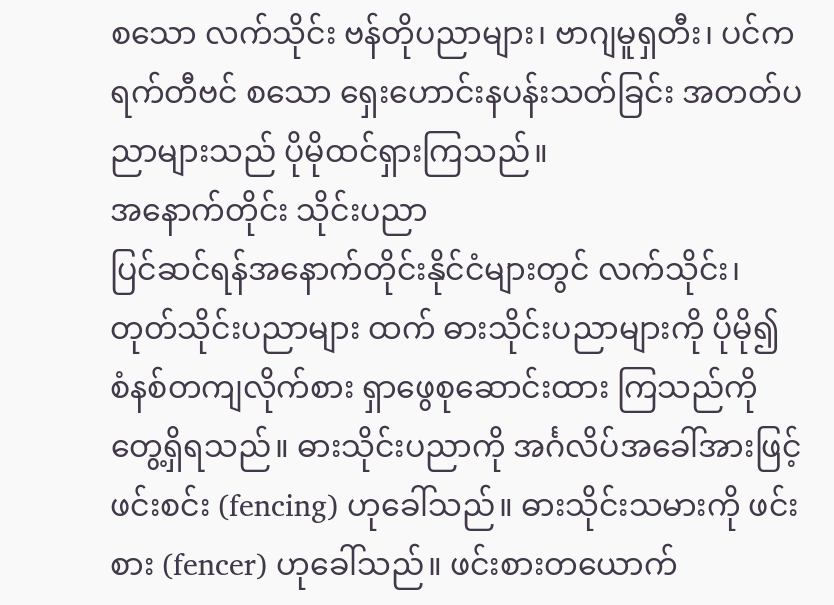စသော လက်သိုင်း ဗန်တိုပညာများ၊ ဗာဂျမူရှတီး၊ ပင်ကရက်တီဗင် စသော ရှေးဟောင်းနပန်းသတ်ခြင်း အတတ်ပညာများသည် ပိုမိုထင်ရှားကြသည်။
အနောက်တိုင်း သိုင်းပညာ
ပြင်ဆင်ရန်အနောက်တိုင်းနိုင်ငံများတွင် လက်သိုင်း၊ တုတ်သိုင်းပညာများ ထက် ဓားသိုင်းပညာများကို ပိုမို၍ စံနစ်တကျလိုက်စား ရှာဖွေစုဆောင်းထား ကြသည်ကို တွေ့ရှိရသည်။ ဓားသိုင်းပညာကို အင်္ဂလိပ်အခေါ်အားဖြင့် ဖင်းစင်း (fencing) ဟုခေါ်သည်။ ဓားသိုင်းသမားကို ဖင်းစား (fencer) ဟုခေါ်သည်။ ဖင်းစားတယောက်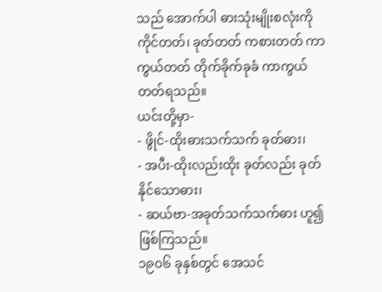သည် အောက်ပါ ဓားသုံးမျိုးစလုံးကို ကိုင်တတ်၊ ခုတ်တတ် ကစားတတ် ကာကွယ်တတ် တိုက်ခိုက်ခုခံ ကာကွယ်တတ်ရသည်။
ယင်းတို့မှာ-
- ဖွိုင်-ထိုးဓားသက်သက် ခုတ်ဓား၊
- အပီး-ထိုးလည်းထိုး ခုတ်လည်း ခုတ်နိုင်သောဓား၊
- ဆယ်ဗာ-အခုတ်သက်သက်ဓား ဟူ၍ ဖြစ်ကြသည်။
၁၉ဝ၆ ခုနှစ်တွင် အေသင်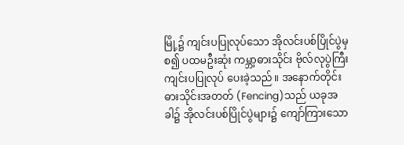မြို့၌ ကျင်းပပြုလုပ်သော အိုလင်းပစ်ပြိုင်ပွဲမှစ၍ ပထမဦးဆုံး ကမ္ဘာ့ဓားသိုင်း ဗိုလ်လုပွဲကြီး ကျင်းပပြုလုပ် ပေးခဲ့သည်။ အနောက်တိုင်း ဓားသိုင်းအတတ် (Fencing)သည် ယခုအခါ၌ အိုလင်းပစ်ပြိုင်ပွဲများ၌ ကျော်ကြားသော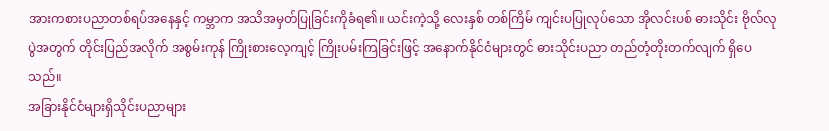အားကစားပညာတစ်ရပ်အနေနှင့် ကမ္ဘာက အသိအမှတ်ပြုခြင်းကိုခံရ၏။ ယင်းကဲ့သို့ လေးနှစ် တစ်ကြိမ် ကျင်းပပြုလုပ်သော အိုလင်းပစ် ဓားသိုင်း ဗိုလ်လုပွဲအတွက် တိုင်းပြည်အလိုက် အစွမ်းကုန် ကြိုးစားလေ့ကျင့် ကြိုးပမ်းကြခြင်းဖြင့် အနောက်နိုင်ငံများတွင် ဓားသိုင်းပညာ တည်တံ့တိုးတက်လျက် ရှိပေသည်။
အခြားနိုင်ငံများရှိသိုင်းပညာများ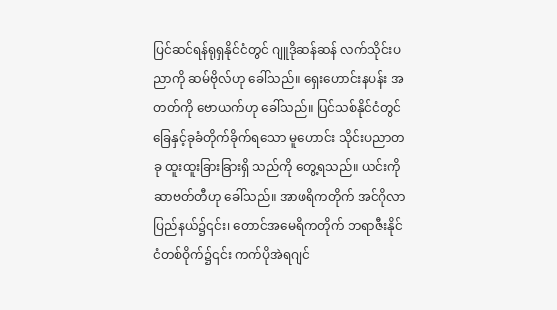ပြင်ဆင်ရန်ရုရှနိုင်ငံတွင် ဂျူဒိုဆန်ဆန် လက်သိုင်းပညာကို ဆမ်ဗိုလ်ဟု ခေါ်သည်။ ရှေးဟောင်းနပန်း အတတ်ကို ဗောယက်ဟု ခေါ်သည်။ ပြင်သစ်နိုင်ငံတွင် ခြေနှင့်ခုခံတိုက်ခိုက်ရသော မူဟောင်း သိုင်းပညာတခု ထူးထူးခြားခြားရှိ သည်ကို တွေ့ရသည်။ ယင်းကို ဆာဗတ်တီဟု ခေါ်သည်။ အာဖရိကတိုက် အင်ဂိုလာပြည်နယ်၌၎င်း၊ တောင်အမေရိကတိုက် ဘရာဇီးနိုင်ငံတစ်ဝိုက်၌၎င်း ကက်ပိုအဲရဂျင်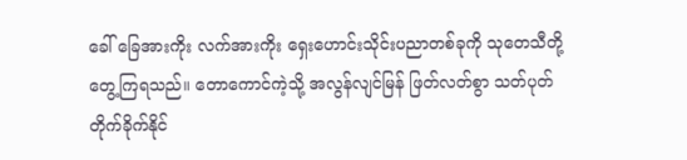ခေါ် ခြေအားကိုး လက်အားကိုး ရှေးဟောင်းသိုင်းပညာတစ်ခုကို သုတေသီတို့ တွေ့ကြရသည်။ တောကောင်ကဲ့သို့ အလွန်လျင်မြန် ဖြတ်လတ်စွာ သတ်ပုတ်တိုက်ခိုက်နိုင်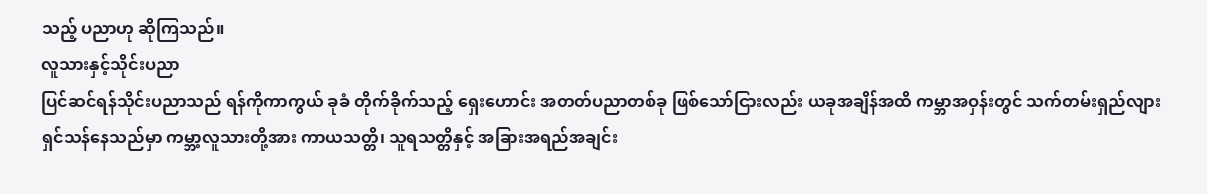သည့် ပညာဟု ဆိုကြသည်။
လူသားနှင့်သိုင်းပညာ
ပြင်ဆင်ရန်သိုင်းပညာသည် ရန်ကိုကာကွယ် ခုခံ တိုက်ခိုက်သည့် ရှေးဟောင်း အတတ်ပညာတစ်ခု ဖြစ်သော်ငြားလည်း ယခုအချိန်အထိ ကမ္ဘာအဝှန်းတွင် သက်တမ်းရှည်လျား ရှင်သန်နေသည်မှာ ကမ္ဘာ့လူသားတို့အား ကာယသတ္တိ၊ သူရသတ္တိနှင့် အခြားအရည်အချင်း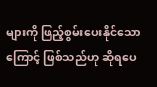များကို ဖြည့်စွမ်းပေးနိုင်သောကြောင့် ဖြစ်သည်ဟု ဆိုရပေ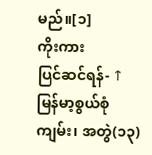မည်။[၁]
ကိုးကား
ပြင်ဆင်ရန်- ↑ မြန်မာ့စွယ်စုံကျမ်း၊ အတွဲ(၁၃)